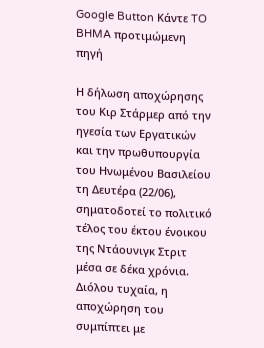Google Button Κάντε TO BHMA προτιμώμενη πηγή

Η δήλωση αποχώρησης του Κιρ Στάρμερ από την ηγεσία των Εργατικών και την πρωθυπουργία του Ηνωμένου Βασιλείου τη Δευτέρα (22/06), σηματοδοτεί το πολιτικό τέλος του έκτου ένοικου της Ντάουνιγκ Στριτ μέσα σε δέκα χρόνια. Διόλου τυχαία, η αποχώρηση του συμπίπτει με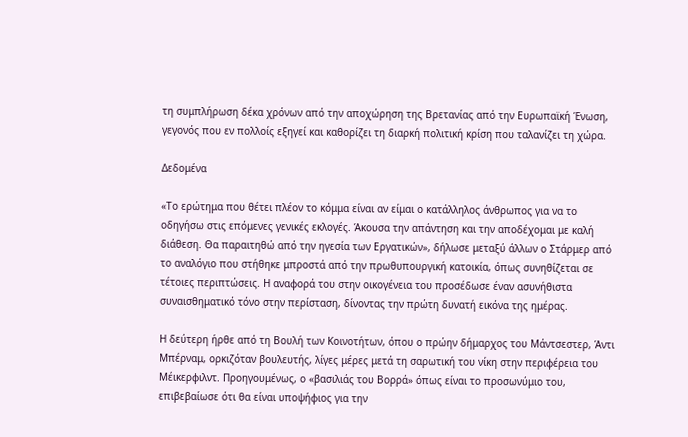τη συμπλήρωση δέκα χρόνων από την αποχώρηση της Βρετανίας από την Ευρωπαϊκή Ένωση, γεγονός που εν πολλοίς εξηγεί και καθορίζει τη διαρκή πολιτική κρίση που ταλανίζει τη χώρα.

Δεδομένα

«Το ερώτημα που θέτει πλέον το κόμμα είναι αν είμαι ο κατάλληλος άνθρωπος για να το οδηγήσω στις επόμενες γενικές εκλογές. Άκουσα την απάντηση και την αποδέχομαι με καλή διάθεση. Θα παραιτηθώ από την ηγεσία των Εργατικών», δήλωσε μεταξύ άλλων ο Στάρμερ από το αναλόγιο που στήθηκε μπροστά από την πρωθυπουργική κατοικία, όπως συνηθίζεται σε τέτοιες περιπτώσεις. Η αναφορά του στην οικογένεια του προσέδωσε έναν ασυνήθιστα συναισθηματικό τόνο στην περίσταση, δίνοντας την πρώτη δυνατή εικόνα της ημέρας.

Η δεύτερη ήρθε από τη Βουλή των Κοινοτήτων, όπου ο πρώην δήμαρχος του Μάντσεστερ, Άντι Μπέρναμ, ορκιζόταν βουλευτής, λίγες μέρες μετά τη σαρωτική του νίκη στην περιφέρεια του Μέικερφιλντ. Προηγουμένως, ο «βασιλιάς του Βορρά» όπως είναι το προσωνύμιο του, επιβεβαίωσε ότι θα είναι υποψήφιος για την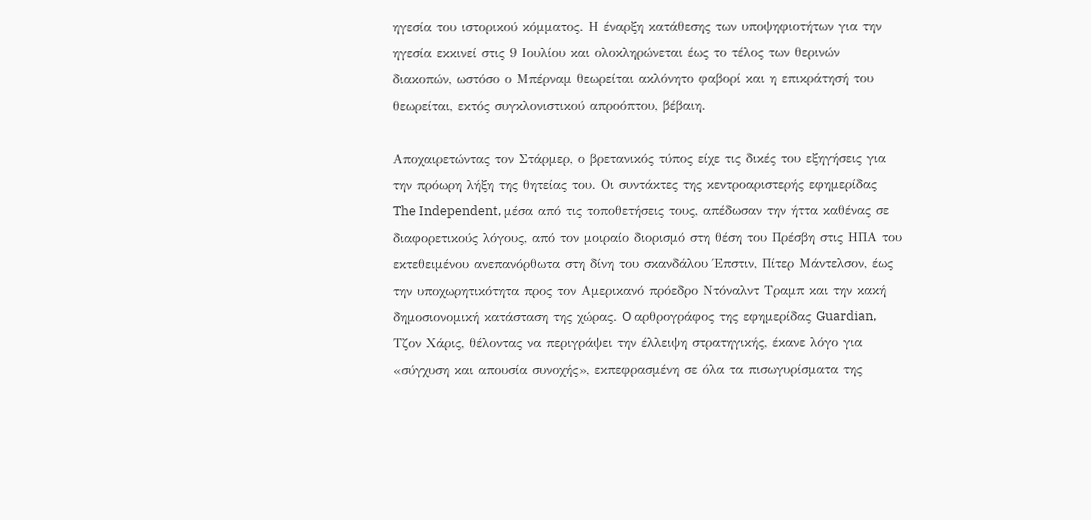ηγεσία του ιστορικού κόμματος. Η έναρξη κατάθεσης των υποψηφιοτήτων για την ηγεσία εκκινεί στις 9 Ιουλίου και ολοκληρώνεται έως το τέλος των θερινών διακοπών, ωστόσο ο Μπέρναμ θεωρείται ακλόνητο φαβορί και η επικράτησή του θεωρείται, εκτός συγκλονιστικού απροόπτου, βέβαιη.

Αποχαιρετώντας τον Στάρμερ, ο βρετανικός τύπος είχε τις δικές του εξηγήσεις για την πρόωρη λήξη της θητείας του. Οι συντάκτες της κεντροαριστερής εφημερίδας The Independent, μέσα από τις τοποθετήσεις τους, απέδωσαν την ήττα καθένας σε διαφορετικούς λόγους, από τον μοιραίο διορισμό στη θέση του Πρέσβη στις ΗΠΑ του εκτεθειμένου ανεπανόρθωτα στη δίνη του σκανδάλου Έπστιν, Πίτερ Μάντελσον, έως την υποχωρητικότητα προς τον Αμερικανό πρόεδρο Ντόναλντ Τραμπ και την κακή δημοσιονομική κατάσταση της χώρας. O αρθρογράφος της εφημερίδας Guardian, Τζον Χάρις, θέλοντας να περιγράψει την έλλειψη στρατηγικής, έκανε λόγο για «σύγχυση και απουσία συνοχής», εκπεφρασμένη σε όλα τα πισωγυρίσματα της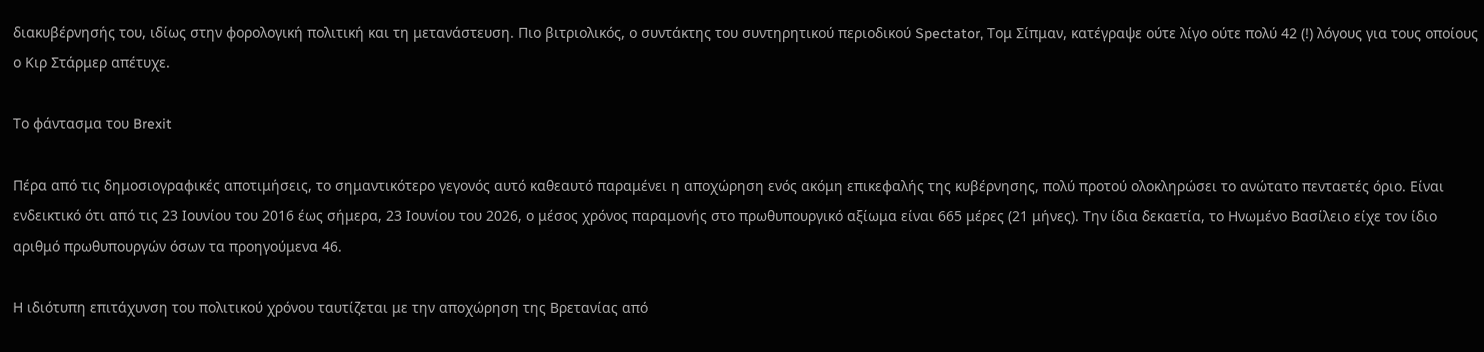διακυβέρνησής του, ιδίως στην φορολογική πολιτική και τη μετανάστευση. Πιο βιτριολικός, ο συντάκτης του συντηρητικού περιοδικού Spectator, Τομ Σίπμαν, κατέγραψε ούτε λίγο ούτε πολύ 42 (!) λόγους για τους οποίους ο Κιρ Στάρμερ απέτυχε.

Το φάντασμα του Brexit

Πέρα από τις δημοσιογραφικές αποτιμήσεις, το σημαντικότερο γεγονός αυτό καθεαυτό παραμένει η αποχώρηση ενός ακόμη επικεφαλής της κυβέρνησης, πολύ προτού ολοκληρώσει το ανώτατο πενταετές όριο. Είναι ενδεικτικό ότι από τις 23 Ιουνίου του 2016 έως σήμερα, 23 Ιουνίου του 2026, ο μέσος χρόνος παραμονής στο πρωθυπουργικό αξίωμα είναι 665 μέρες (21 μήνες). Την ίδια δεκαετία, το Ηνωμένο Βασίλειο είχε τον ίδιο αριθμό πρωθυπουργών όσων τα προηγούμενα 46.

Η ιδιότυπη επιτάχυνση του πολιτικού χρόνου ταυτίζεται με την αποχώρηση της Βρετανίας από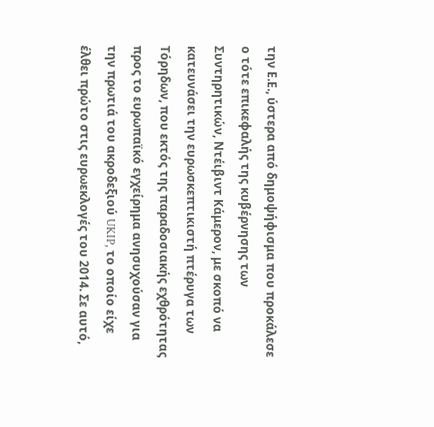την Ε.Ε., ύστερα από δημοψήφισμα που προκάλεσε ο τότε επικεφαλής της κυβέρνησης των Συντηρητικών, Ντέιβιντ Κάμερον, με σκοπό να κατευνάσει την ευρωσκεπτικιστή πτέρυγα των Τόρηδων, που εκτός της παραδοσιακής εχθρότητας προς το ευρωπαϊκό εγχείρημα ανησυχούσαν για την πρωτιά του ακροδεξιού UKIP, το οποίο είχε έλθει πρώτο στις ευρωεκλογές του 2014. Σε αυτό,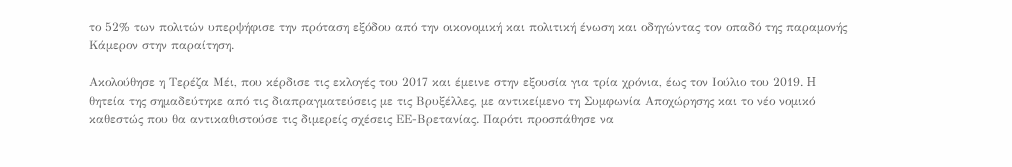το 52% των πολιτών υπερψήφισε την πρόταση εξόδου από την οικονομική και πολιτική ένωση και οδηγώντας τον οπαδό της παραμονής Κάμερον στην παραίτηση.

Ακολούθησε η Τερέζα Μέι, που κέρδισε τις εκλογές του 2017 και έμεινε στην εξουσία για τρία χρόνια, έως τον Ιούλιο του 2019. H θητεία της σημαδεύτηκε από τις διαπραγματεύσεις με τις Βρυξέλλες, με αντικείμενο τη Συμφωνία Αποχώρησης και το νέο νομικό καθεστώς που θα αντικαθιστούσε τις διμερείς σχέσεις ΕΕ-Βρετανίας. Παρότι προσπάθησε να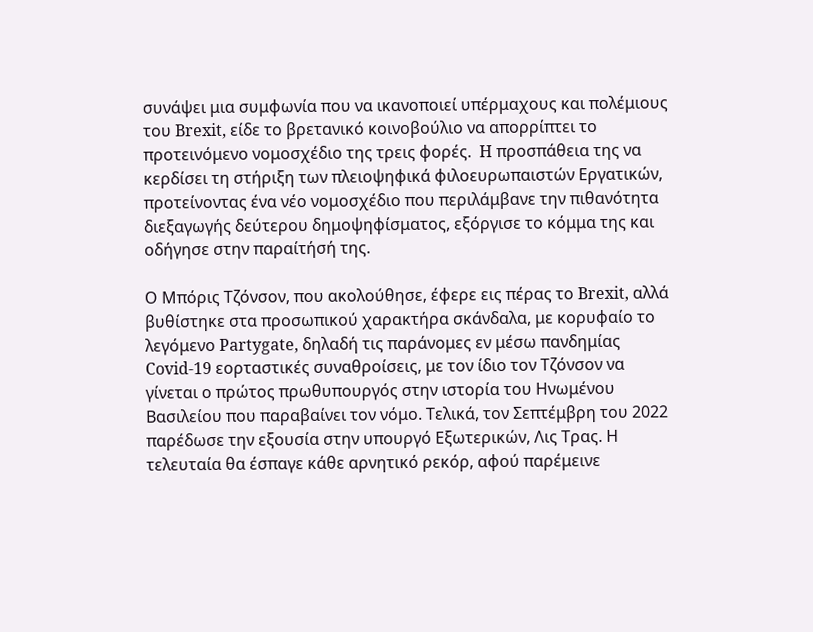συνάψει μια συμφωνία που να ικανοποιεί υπέρμαχους και πολέμιους του Brexit, είδε το βρετανικό κοινοβούλιο να απορρίπτει το προτεινόμενο νομοσχέδιο της τρεις φορές.  H προσπάθεια της να κερδίσει τη στήριξη των πλειοψηφικά φιλοευρωπαιστών Εργατικών, προτείνοντας ένα νέο νομοσχέδιο που περιλάμβανε την πιθανότητα διεξαγωγής δεύτερου δημοψηφίσματος, εξόργισε το κόμμα της και οδήγησε στην παραίτήσή της.

Ο Μπόρις Τζόνσον, που ακολούθησε, έφερε εις πέρας το Brexit, αλλά βυθίστηκε στα προσωπικού χαρακτήρα σκάνδαλα, με κορυφαίο το λεγόμενο Partygate, δηλαδή τις παράνομες εν μέσω πανδημίας Covid-19 εορταστικές συναθροίσεις, με τον ίδιο τον Τζόνσον να γίνεται ο πρώτος πρωθυπουργός στην ιστορία του Ηνωμένου Βασιλείου που παραβαίνει τον νόμο. Τελικά, τον Σεπτέμβρη του 2022 παρέδωσε την εξουσία στην υπουργό Εξωτερικών, Λις Τρας. Η τελευταία θα έσπαγε κάθε αρνητικό ρεκόρ, αφού παρέμεινε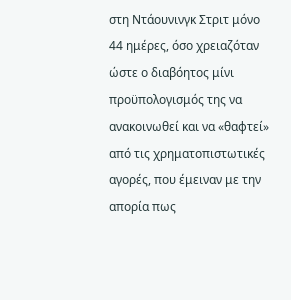στη Ντάουνινγκ Στριτ μόνο 44 ημέρες, όσο χρειαζόταν ώστε ο διαβόητος μίνι προϋπολογισμός της να ανακοινωθεί και να «θαφτεί» από τις χρηματοπιστωτικές αγορές, που έμειναν με την απορία πως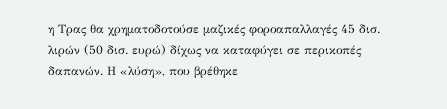η Τρας θα χρηματοδοτούσε μαζικές φοροαπαλλαγές 45 δισ. λιρών (50 δισ. ευρώ) δίχως να καταφύγει σε περικοπές δαπανών. Η «λύση», που βρέθηκε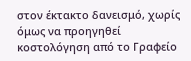στον έκτακτο δανεισμό, χωρίς όμως να προηγηθεί κοστολόγηση από το Γραφείο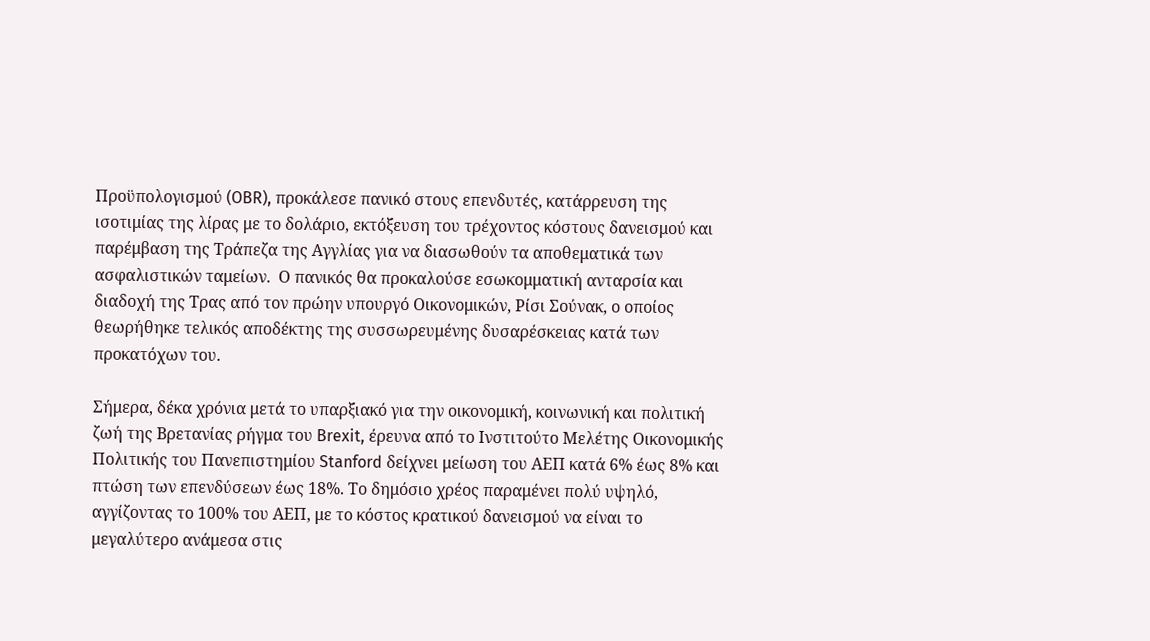Προϋπολογισμού (OBR), προκάλεσε πανικό στους επενδυτές, κατάρρευση της ισοτιμίας της λίρας με το δολάριο, εκτόξευση του τρέχοντος κόστους δανεισμού και παρέμβαση της Τράπεζα της Αγγλίας για να διασωθούν τα αποθεματικά των ασφαλιστικών ταμείων.  Ο πανικός θα προκαλούσε εσωκομματική ανταρσία και διαδοχή της Τρας από τον πρώην υπουργό Οικονομικών, Ρίσι Σούνακ, ο οποίος θεωρήθηκε τελικός αποδέκτης της συσσωρευμένης δυσαρέσκειας κατά των προκατόχων του.

Σήμερα, δέκα χρόνια μετά το υπαρξιακό για την οικονομική, κοινωνική και πολιτική ζωή της Βρετανίας ρήγμα του Brexit, έρευνα από το Ινστιτούτο Μελέτης Οικονομικής Πολιτικής του Πανεπιστημίου Stanford δείχνει μείωση του ΑΕΠ κατά 6% έως 8% και πτώση των επενδύσεων έως 18%. Το δημόσιο χρέος παραμένει πολύ υψηλό, αγγίζοντας το 100% του ΑΕΠ, με το κόστος κρατικού δανεισμού να είναι το μεγαλύτερο ανάμεσα στις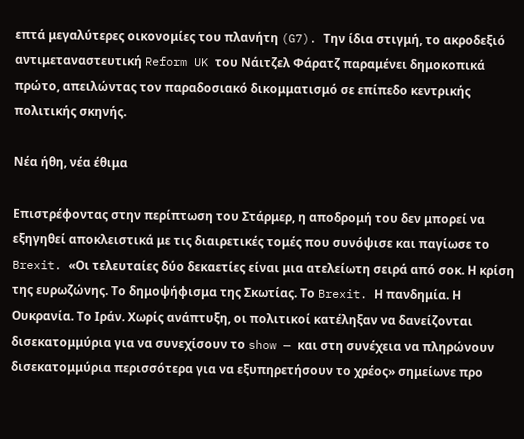επτά μεγαλύτερες οικονομίες του πλανήτη (G7). Την ίδια στιγμή, το ακροδεξιό αντιμεταναστευτική Reform UK του Νάιτζελ Φάρατζ παραμένει δημοκοπικά πρώτο, απειλώντας τον παραδοσιακό δικομματισμό σε επίπεδο κεντρικής πολιτικής σκηνής.

Νέα ήθη, νέα έθιμα

Επιστρέφοντας στην περίπτωση του Στάρμερ, η αποδρομή του δεν μπορεί να εξηγηθεί αποκλειστικά με τις διαιρετικές τομές που συνόψισε και παγίωσε το Brexit. «Οι τελευταίες δύο δεκαετίες είναι μια ατελείωτη σειρά από σοκ. Η κρίση της ευρωζώνης. Το δημοψήφισμα της Σκωτίας. Το Brexit. Η πανδημία. Η Ουκρανία. Το Ιράν. Χωρίς ανάπτυξη, οι πολιτικοί κατέληξαν να δανείζονται δισεκατομμύρια για να συνεχίσουν το show — και στη συνέχεια να πληρώνουν δισεκατομμύρια περισσότερα για να εξυπηρετήσουν το χρέος» σημείωνε προ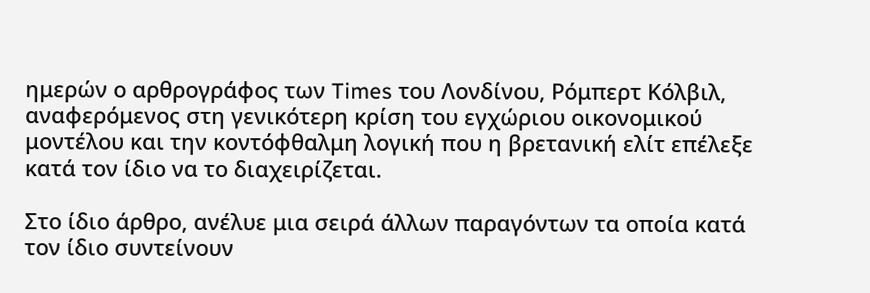ημερών ο αρθρογράφος των Times του Λονδίνου, Ρόμπερτ Κόλβιλ, αναφερόμενος στη γενικότερη κρίση του εγχώριου οικονομικού μοντέλου και την κοντόφθαλμη λογική που η βρετανική ελίτ επέλεξε κατά τον ίδιο να το διαχειρίζεται.

Στο ίδιο άρθρο, ανέλυε μια σειρά άλλων παραγόντων τα οποία κατά τον ίδιο συντείνουν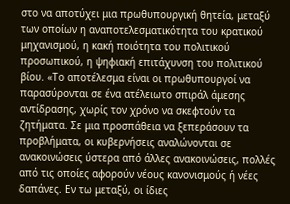στο να αποτύχει μια πρωθυπουργική θητεία, μεταξύ των οποίων η αναποτελεσματικότητα του κρατικού μηχανισμού, η κακή ποιότητα του πολιτικού προσωπικού, η ψηφιακή επιτάχυνση του πολιτικού βίου. «Το αποτέλεσμα είναι οι πρωθυπουργοί να παρασύρονται σε ένα ατέλειωτο σπιράλ άμεσης αντίδρασης, χωρίς τον χρόνο να σκεφτούν τα ζητήματα. Σε μια προσπάθεια να ξεπεράσουν τα προβλήματα, οι κυβερνήσεις αναλώνονται σε ανακοινώσεις ύστερα από άλλες ανακοινώσεις, πολλές από τις οποίες αφορούν νέους κανονισμούς ή νέες δαπάνες. Εν τω μεταξύ, οι ίδιες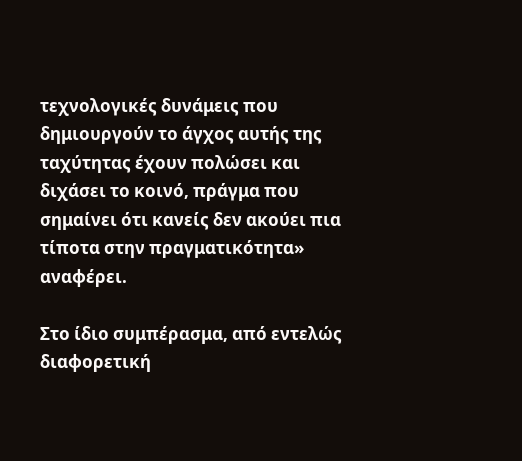τεχνολογικές δυνάμεις που δημιουργούν το άγχος αυτής της ταχύτητας έχουν πολώσει και διχάσει το κοινό, πράγμα που σημαίνει ότι κανείς δεν ακούει πια τίποτα στην πραγματικότητα» αναφέρει.

Στο ίδιο συμπέρασμα, από εντελώς διαφορετική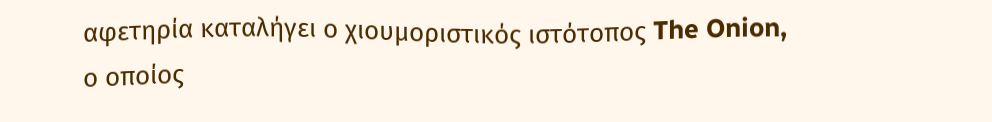αφετηρία καταλήγει ο χιουμοριστικός ιστότοπος The Onion, ο οποίος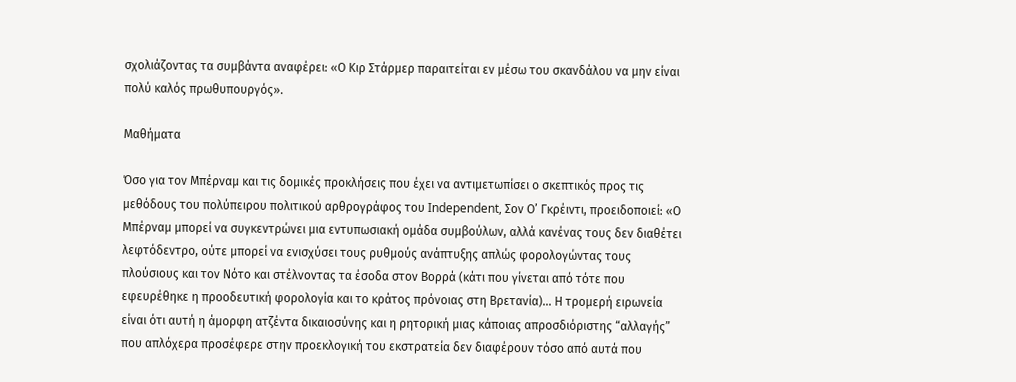σχολιάζοντας τα συμβάντα αναφέρει: «Ο Κιρ Στάρμερ παραιτείται εν μέσω του σκανδάλου να μην είναι πολύ καλός πρωθυπουργός».

Μαθήματα

Όσο για τον Μπέρναμ και τις δομικές προκλήσεις που έχει να αντιμετωπίσει ο σκεπτικός προς τις μεθόδους του πολύπειρου πολιτικού αρθρογράφος του Independent, Σον Ο’ Γκρέιντι, προειδοποιεί: «Ο Μπέρναμ μπορεί να συγκεντρώνει μια εντυπωσιακή ομάδα συμβούλων, αλλά κανένας τους δεν διαθέτει λεφτόδεντρο, ούτε μπορεί να ενισχύσει τους ρυθμούς ανάπτυξης απλώς φορολογώντας τους πλούσιους και τον Νότο και στέλνοντας τα έσοδα στον Βορρά (κάτι που γίνεται από τότε που εφευρέθηκε η προοδευτική φορολογία και το κράτος πρόνοιας στη Βρετανία)… Η τρομερή ειρωνεία είναι ότι αυτή η άμορφη ατζέντα δικαιοσύνης και η ρητορική μιας κάποιας απροσδιόριστης “αλλαγής” που απλόχερα προσέφερε στην προεκλογική του εκστρατεία δεν διαφέρουν τόσο από αυτά που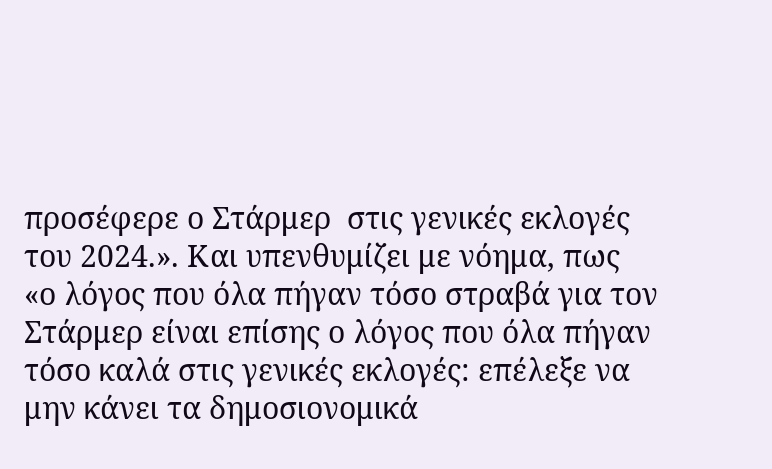προσέφερε ο Στάρμερ  στις γενικές εκλογές του 2024.». Και υπενθυμίζει με νόημα, πως «ο λόγος που όλα πήγαν τόσο στραβά για τον Στάρμερ είναι επίσης ο λόγος που όλα πήγαν τόσο καλά στις γενικές εκλογές: επέλεξε να μην κάνει τα δημοσιονομικά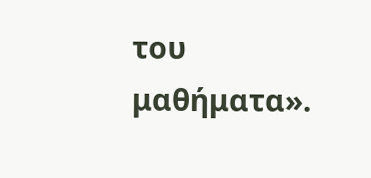του μαθήματα».